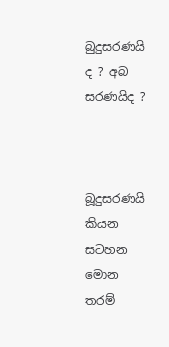බුදුසරණයි ද ? අබ සරණයිද ?



බූදුසරණයි කියන සටහන මොන තරම්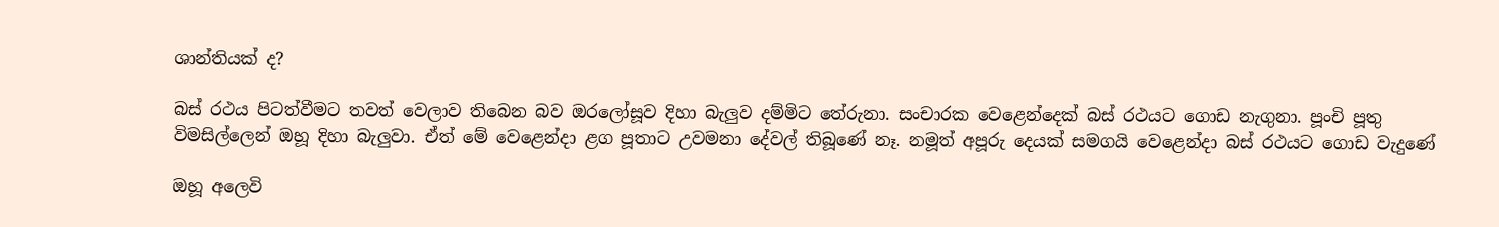ශාන්තියක් ද?

බස් රථය පිටත්වීමට තවත් වෙලාව තිබෙන බව ඔරලෝසූව දිහා බැලුව දම්මිට තේරුනා. සංචාරක වෙළෙන්දෙක් බස් රථයට ගොඩ නැගුනා. පූංචි පූතු විමසිල්ලෙන් ඔහූ දිහා බැලුවා. ඒත් මේ වෙළෙන්දා ළග පූතාට උවමනා දේවල් තිබූණේ නෑ. නමූත් අපූරු දෙයක් සමගයි වෙළෙන්දා බස් රථයට ගොඩ වැදුණේ

ඔහූ අලෙවි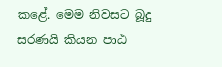කළේ. මෙම නිවසට බූදු සරණයි කියන පාඨ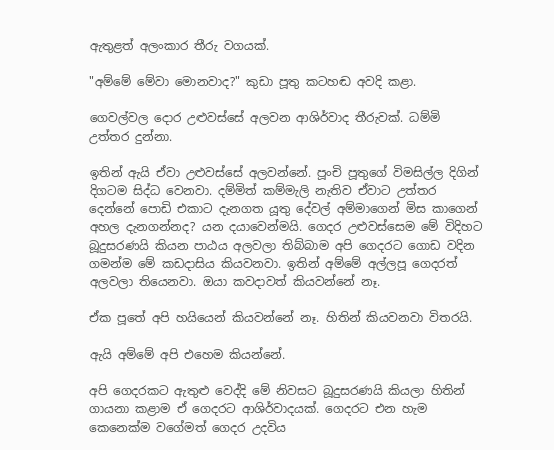ඇතුළත් අලංකාර තීරු වගයක්.

"අම්මේ මේවා මොනවාද?" කුඩා පූතු කටහඬ අවදි කළා.

ගෙවල්වල දොර උළුවස්සේ අලවන ආශිර්වාද තීරුවක්. ධම්මි උත්තර දුන්නා.

ඉතින් ඇයි ඒවා උළුවස්සේ අලවන්නේ. පූංචි පූතුගේ විමසිල්ල දිගින් දිගටම සිද්ධ වෙනවා. දම්මිත් කම්මැලි නැතිව ඒවාට උත්තර දෙන්නේ පොඩි එකාට දැනගත යූතු දේවල් අම්මාගෙන් මිස කාගෙන් අහල දැනගන්නද? යන දයාවෙන්මයි. ගෙදර උළුවස්සෙම මේ විදිහට බූදුසරණයි කියන පාඨය අලවලා තිබ්බාම අපි ගෙදරට ගොඩ වදින ගමන්ම මේ කඩදාසිය කියවනවා. ඉතින් අම්මේ අල්ලපූ ගෙදරත් අලවලා තියෙනවා. ඔයා කවදාවත් කියවන්නේ නෑ.

ඒක පූතේ අපි හයියෙන් කියවන්නේ නෑ. හිතින් කියවනවා විතරයි.

ඇයි අම්මේ අපි එහෙම කියන්නේ.

අපි ගෙදරකට ඇතුළු වෙද්දි මේ නිවසට බූදුසරණයි කියලා හිතින් ගායනා කළාම ඒ ගෙදරට ආශිර්වාදයක්. ගෙදරට එන හැම කෙනෙක්ම වගේමත් ගෙදර උදවිය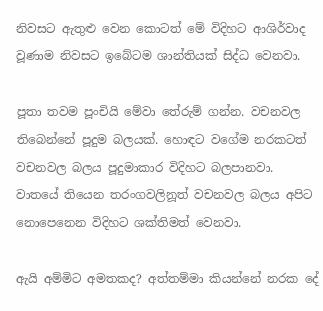නිවසට ඇතුළු වෙන කොටත් මේ විදිහට ආශිර්වාද වූණාම නිවසට ඉබේටම ශාන්තියක් සිද්ධ වෙනවා.

පූතා තවම පූංචියි මේවා තේරුම් ගන්න. වචනවල තිබෙන්නේ පූදුම බලයක්. හොඳට වගේම නරකටත් වචනවල බලය පූදුමාකාර විදිහට බලපානවා. වාතයේ තියෙන තරංගවලිනූත් වචනවල බලය අපිට නොපෙනෙන විදිහට ශක්තිමත් වෙනවා.

ඇයි අම්මිට අමතකද? අත්තම්මා කියන්නේ නරක දේ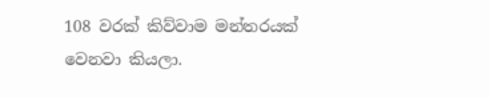108 වරක් කිව්වාම මන්තරයක් වෙනවා කියලා.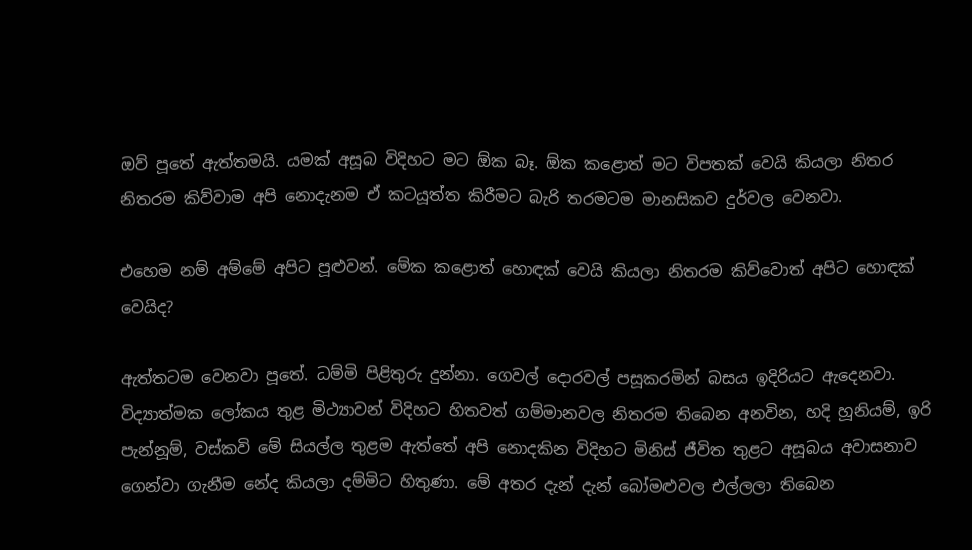ඔව් පූතේ ඇත්තමයි. යමක් අසූබ විදිහට මට ඕක බෑ. ඕක කළොත් මට විපතක් වෙයි කියලා නිතර නිතරම කිව්වාම අපි නොදැනම ඒ කටයූත්ත කිරීමට බැරි තරමටම මානසිකව දුර්වල වෙනවා.

එහෙම නම් අම්මේ අපිට පූළුවන්. මේක කළොත් හොඳක් වෙයි කියලා නිතරම කිව්වොත් අපිට හොඳක් වෙයිද?

ඇත්තටම වෙනවා පූතේ. ධම්මි පිළිතුරු දුන්නා. ගෙවල් දොරවල් පසූකරමින් බසය ඉදිරියට ඇදෙනවා. විද්‍යාත්මක ලෝකය තුළ මිථ්‍යාවන් විදිහට හිතවත් ගම්මානවල නිතරම තිබෙන අනවින, හදි හූනියම්, ඉරි පැන්නූම්, වස්කවි මේ සියල්ල තුළම ඇත්තේ අපි නොදකින විදිහට මිනිස් ජීවිත තුළට අසූබය අවාසනාව ගෙන්වා ගැනීම නේද කියලා දම්මිට හිතුණා. මේ අතර දැන් දැන් බෝමළුවල එල්ලලා තිබෙන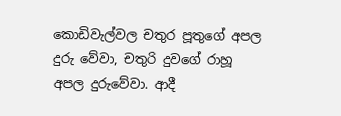කොඩිවැල්වල චතුර පූතුගේ අපල දුරු වේවා, චතුරි දුවගේ රාහූ අපල දුරුවේවා. ආදී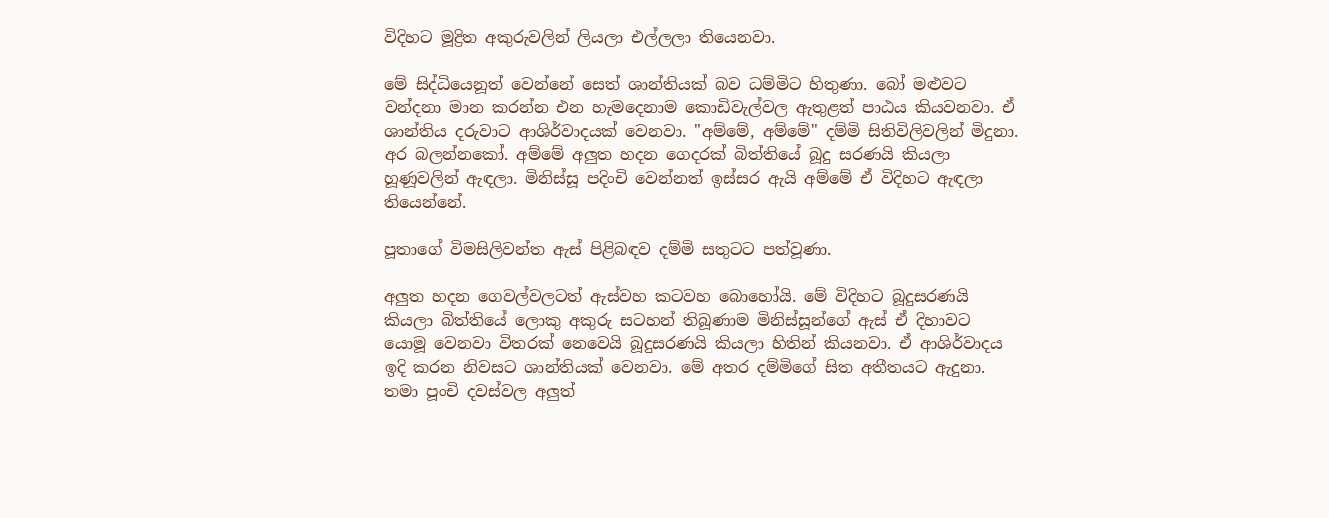විදිහට මූද්‍රිත අකුරුවලින් ලියලා එල්ලලා තියෙනවා.

මේ සිද්ධියෙනූත් වෙන්නේ සෙත් ශාන්තියක් බව ධම්මිට හිතුණා. බෝ මළුවට වන්දනා මාන කරන්න එන හැමදෙනාම කොඩිවැල්වල ඇතුළත් පාඨය කියවනවා. ඒ ශාන්තිය දරුවාට ආශිර්වාදයක් වෙනවා. "අම්මේ, අම්මේ" දම්මි සිතිවිලිවලින් මිදුනා. අර බලන්නකෝ. අම්මේ අලුත හදන ගෙදරක් බිත්තියේ බූදු සරණයි කියලා හූණූවලින් ඇඳලා. මිනිස්සූ පදිංචි වෙන්නත් ඉස්සර ඇයි අම්මේ ඒ විදිහට ඇඳලා තියෙන්නේ.

පූතාගේ විමසිලිවන්ත ඇස් පිළිබඳව දම්මි සතුටට පත්වූණා.

අලුත හදන ගෙවල්වලටත් ඇස්වහ කටවහ බොහෝයි. මේ විදිහට බූදුසරණයි කියලා බිත්තියේ ලොකු අකුරු සටහන් තිබූණාම මිනිස්සූන්ගේ ඇස් ඒ දිහාවට යොමූ වෙනවා විතරක් නෙවෙයි බූදුසරණයි කියලා හිතින් කියනවා. ඒ ආශිර්වාදය ඉදි කරන නිවසට ශාන්තියක් වෙනවා. මේ අතර දම්මිගේ සිත අතීතයට ඇදුනා. තමා පූංචි දවස්වල අලුත්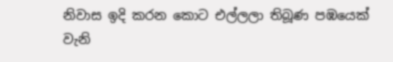නිවාස ඉදි කරන කොට එල්ලලා තිබූණ පඹයෙක් වැනි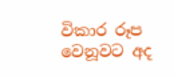විකාර රූප වෙනූවට අද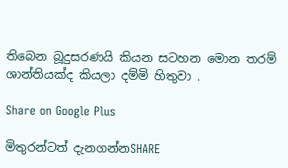තිබෙන බූදුසරණයි කියන සටහන මොන තරම් ශාන්තියක්ද කියලා දම්මි හිතුවා .

Share on Google Plus

මිතුරන්ටත් දැනගන්නSHARE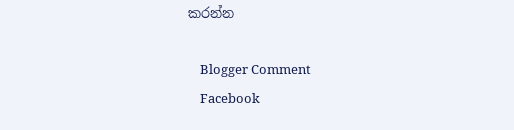කරන්න

    Blogger Comment
    Facebook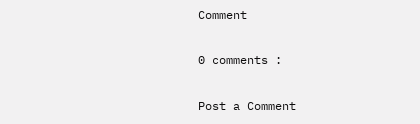Comment

0 comments :

Post a Comment